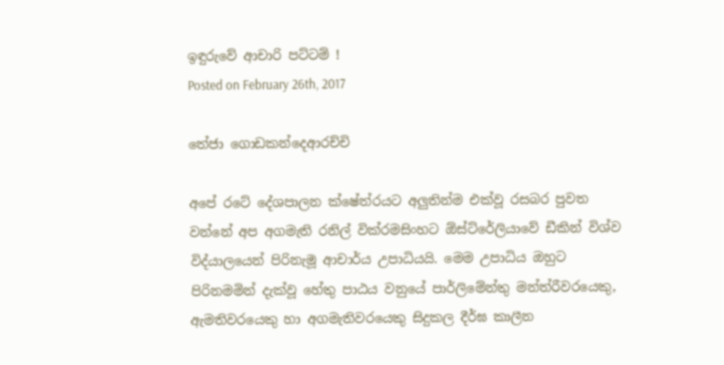ඉඳුරුවේ ආචාරි පට්ටම් !
Posted on February 26th, 2017

තේජා ගොඩකන්දෙආරච්චි

අපේ රටේ දේශපාලන ක්ෂේත්රයට අලුතින්ම එක්වූ රසබර පුවත වන්නේ අප අගමැති රනිල් වික්රමසිංහට ඕස්ට්රේලියාවේ ඩීකින් විශ්ව විද්යාලයෙන් පිරිනැමූ ආචාර්ය උපාධියයි. මෙම උපාධිය ඔහුට පිරිනමමින් දැක්වූ හේතු පාඨය වනුයේ පාර්ලිමේන්තු මන්ත්රීවරයෙකු, ඇමතිවරයෙකු හා අගමැතිවරයෙකු සිදුකල දීර්ඝ කාලීන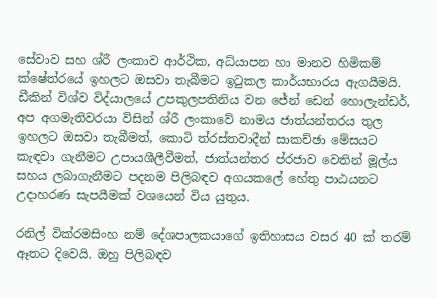සේවාව සහ ශ්රී ලංකාව ආර්ථික, අධ්යාපන හා මානව හිමිකම් ක්ෂේත්රයේ ඉහලට ඔසවා තැබීමට ඉටුකල කාර්යභාරය ඇගයීමයි. ඩීකින් විශ්ව විද්යාලයේ උපකුලපතිනිය වන ජේන් ඩෙන් හොලැන්ඩර්, අප අගමැතිවරයා විසින් ශ්රී ලංකාවේ නාමය ජාත්යන්තරය තුල ඉහලට ඔසවා තැබීමත්, කොටි ත්රස්තවාදීන් සාකච්ඡා මේසයට කැඳවා ගැනීමට උපායශීලීවීමත්, ජාත්යන්තර ප්රජාව වෙතින් මූල්ය සහය ලබාගැනීමට පදනම පිලිබඳව අගයකලේ හේතු පාඨයනට උදාහරණ සැපයීමක් වශයෙන් විය යුතුය.

රනිල් වික්රමසිංහ නම් දේශපාලකයාගේ ඉතිහාසය වසර 40 ක් තරම් ඈතට දිවෙයි. ඔහු පිලිබඳව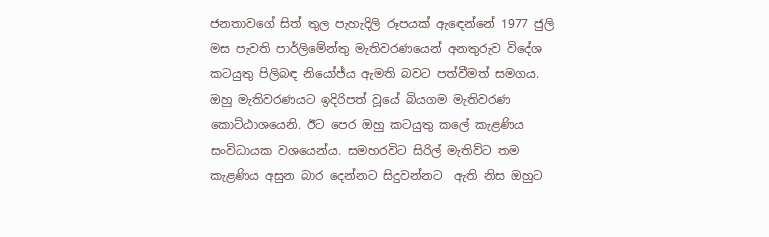ජනතාවගේ සිත් තුල පැහැදිලි රූපයක් ඇඳෙන්නේ 1977 ජුලි මස පැවති පාර්ලිමේන්තු මැතිවරණයෙන් අනතුරුව විදේශ කටයුතු පිලිබඳ නියෝජ්ය ඇමති බවට පත්වීමත් සමගය. ඔහු මැතිවරණයට ඉදිරිපත් වූයේ බියගම මැතිවරණ කොට්ඨාශයෙනි. ඊට පෙර ඔහු කටයුතු කලේ කැළණිය සංවිධායක වශයෙන්ය. සමහරවිට සිරිල් මැතිව්ට තම කැළණිය අසුන බාර දෙන්නට සිදුවන්නට  ඇති නිස ඔහුට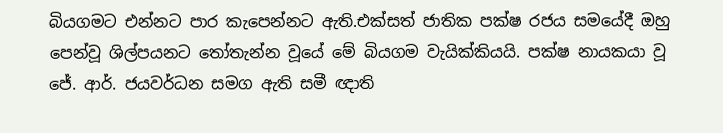බියගමට එන්නට පාර කැපෙන්නට ඇති.එක්සත් ජාතික පක්ෂ රජය සමයේදී ඔහු පෙන්වූ ශිල්පයනට තෝතැන්න වූයේ මේ බියගම වැයික්කියයි. පක්ෂ නායකයා වූ ජේ. ආර්. ජයවර්ධන සමග ඇති සමී ඥාති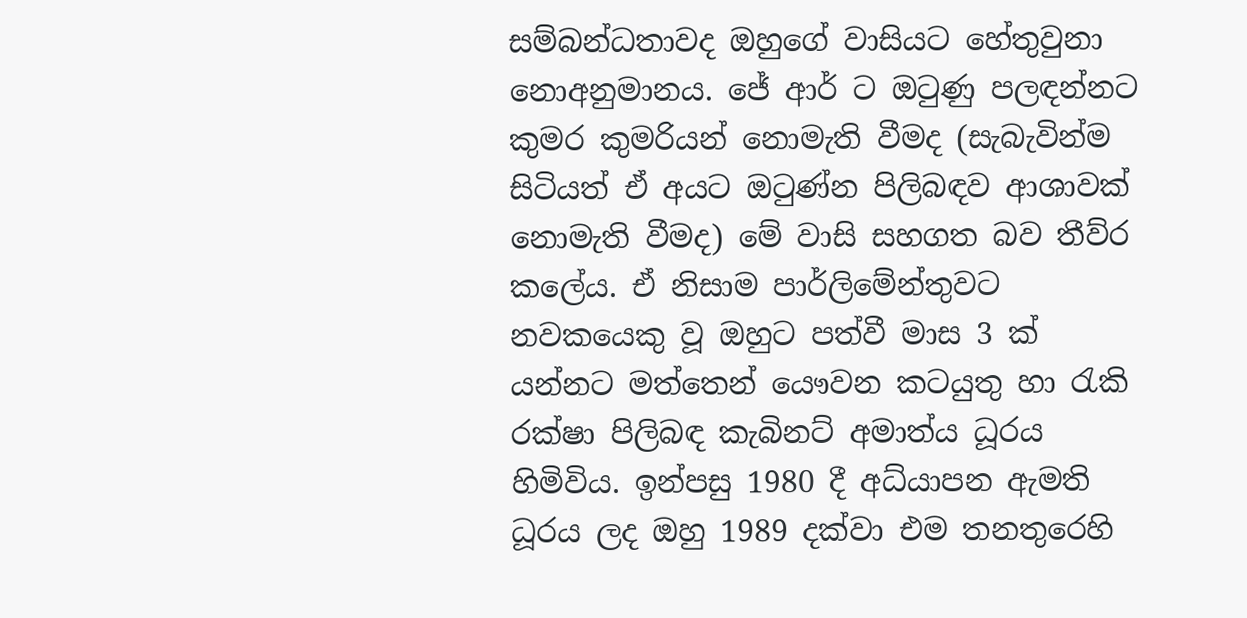සම්බන්ධතාවද ඔහුගේ වාසියට හේතුවුනා නොඅනුමානය. ජේ ආර් ට ඔටුණු පලඳන්නට කුමර කුමරියන් නොමැති වීමද (සැබැවින්ම සිටියත් ඒ අයට ඔටුණ්න පිලිබඳව ආශාවක් නොමැති වීමද) මේ වාසි සහගත බව තීව්ර කලේය. ඒ නිසාම පාර්ලිමේන්තුවට නවකයෙකු වූ ඔහුට පත්වී මාස 3 ක් යන්නට මත්තෙන් යෞවන කටයුතු හා රැකි රක්ෂා පිලිබඳ කැබිනට් අමාත්ය ධූරය හිමිවිය. ඉන්පසු 1980 දී අධ්යාපන ඇමති ධූරය ලද ඔහු 1989 දක්වා එම තනතුරෙහි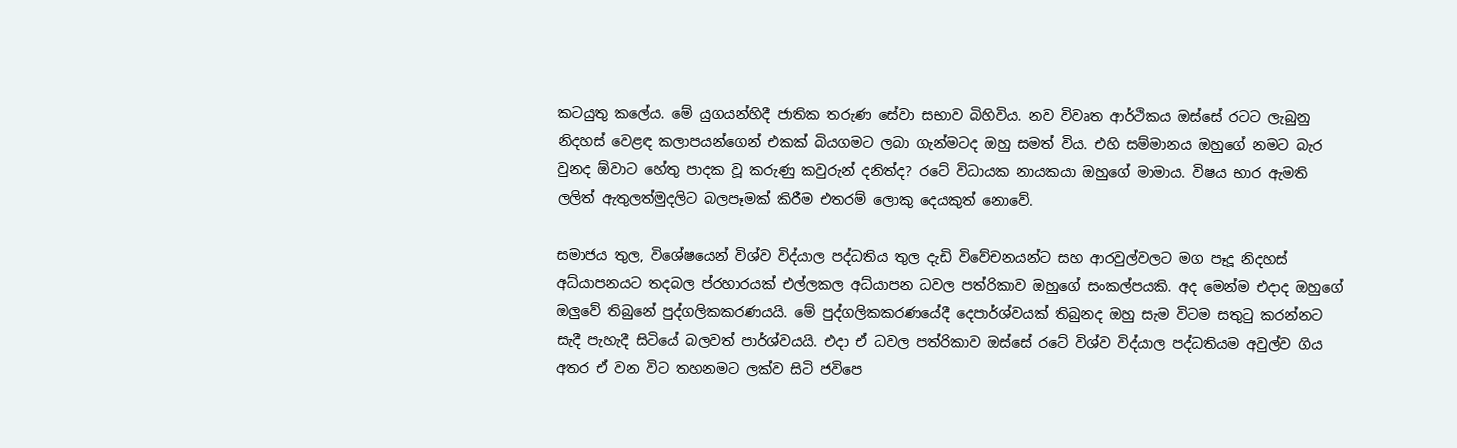කටයුතු කලේය. මේ යුගයන්හිදී ජාතික තරුණ සේවා සභාව බිහිවිය. නව විවෘත ආර්ථිකය ඔස්සේ රටට ලැබුනු නිදහස් වෙළඳ කලාපයන්ගෙන් එකක් බියගමට ලබා ගැන්මටද ඔහු සමත් විය. එහි සම්මානය ඔහුගේ නමට බැර වුනද ඕවාට හේතු පාදක වූ කරුණු කවුරුන් දනිත්ද? රටේ විධායක නායකයා ඔහුගේ මාමාය. විෂය භාර ඇමති ලලිත් ඇතුලත්මුදලිට බලපෑමක් කිරීම එතරම් ලොකු දෙයකුත් නොවේ.

සමාජය තුල, විශේෂයෙන් විශ්ව විද්යාල පද්ධතිය තුල දැඩි විවේචනයන්ට සහ ආරවුල්වලට මග පෑදූ නිදහස් අධ්යාපනයට තදබල ප්රහාරයක් එල්ලකල අධ්යාපන ධවල පත්රිකාව ඔහුගේ සංකල්පයකි. අද මෙන්ම එදාද ඔහුගේ ඔලුවේ තිබුනේ පුද්ගලිකකරණයයි. මේ පුද්ගලිකකරණයේදී දෙපාර්ශ්වයක් තිබුනද ඔහු සැම විටම සතුටු කරන්නට සැදී පැහැදී සිටියේ බලවත් පාර්ශ්වයයි. එදා ඒ ධවල පත්රිකාව ඔස්සේ රටේ විශ්ව විද්යාල පද්ධතියම අවුල්ව ගිය අතර ඒ වන විට තහනමට ලක්ව සිටි ජවිපෙ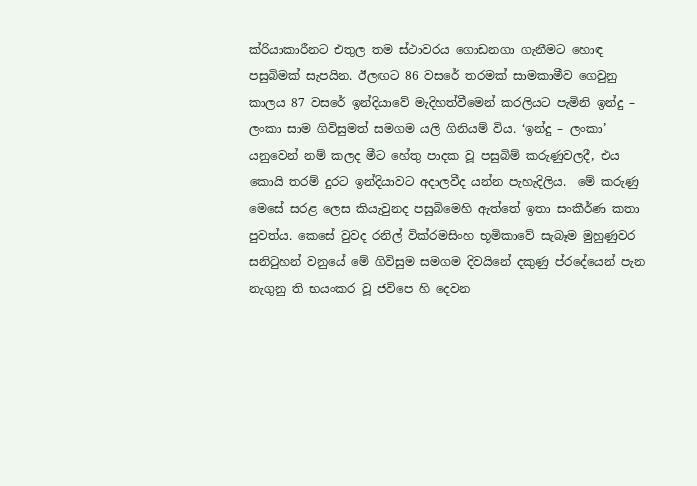ක්රියාකාරීනට එතුල තම ස්ථාවරය ගොඩනගා ගැනීමට හොඳ පසුබිමක් සැපයින. ඊලඟට 86 වසරේ තරමක් සාමකාමීව ගෙවුනු කාලය 87 වසරේ ඉන්දියාවේ මැදිහත්වීමෙන් කරලියට පැමිනි ඉන්දු – ලංකා සාම ගිවිසුමත් සමගම යලි ගිනියම් විය. ‘ඉන්දු – ලංකා’ යනුවෙන් නම් කලද මීට හේතු පාදක වූ පසුබිම් කරුණුවලදී, එය කොයි තරම් දුරට ඉන්දියාවට අදාලවීද යන්න පැහැදිලිය.  මේ කරුණු මෙසේ සරළ ලෙස කියැවුනද පසුබිමෙහි ඇත්තේ ඉතා සංකීර්ණ කතා පුවත්ය. කෙසේ වුවද රනිල් වික්රමසිංහ භූමිකාවේ සැබෑම මුහුණුවර සනිටුහන් වනුයේ මේ ගිවිසුම සමගම දිවයිනේ දකුණු ප්රදේයෙන් පැන නැගුනු ති භයංකර වූ ජවිපෙ හි දෙවන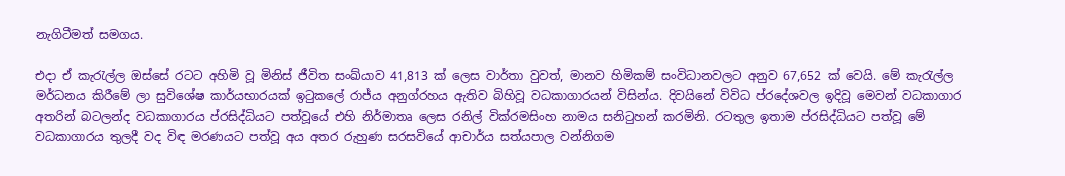නැගිටීමත් සමගය.

එදා ඒ කැරැල්ල ඔස්සේ රටට අහිමි වූ මිනිස් ජීවිත සංඛ්යාව 41,813 ක් ලෙස වාර්තා වුවත්, මානව හිමිකම් සංවිධානවලට අනුව 67,652 ක් වෙයි. මේ කැරැල්ල මර්ධනය කිරීමේ ලා සුවිශේෂ කාර්යභාරයක් ඉටුකලේ රාජ්ය අනුග්රහය ඇතිව බිහිවූ වධකාගාරයන් විසින්ය. දිවයිනේ විවිධ ප්රදේශවල ඉදිවූ මෙවන් වධකාගාර අතරින් බටලන්ද වධකාගාරය ප්රසිද්ධියට පත්වූයේ එහි නිර්මාතෘ ලෙස රනිල් වික්රමසිංහ නාමය සනිටුහන් කරමිනි. රටතුල ඉතාම ප්රසිද්ධියට පත්වූ මේ වධකාගාරය තුලදී වද විඳ මරණයට පත්වූ අය අතර රුහුණ සරසවියේ ආචාර්ය සත්යපාල වන්නිගම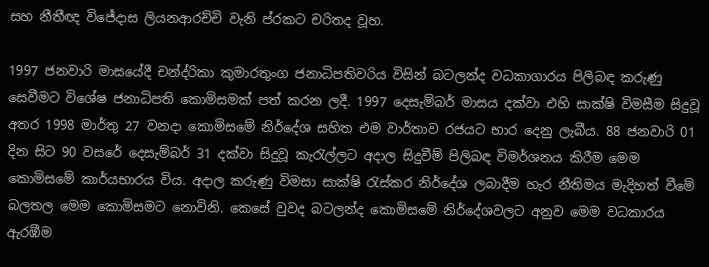සහ නීතීඥ විජේදාස ලියනආරච්චි වැනි ප්රකට චරිතද වූහ.

1997 ජනවාරි මාසයේදී චන්ද්රිකා කුමාරතුංග ජනාධිපතිවරිය විසින් බටලන්ද වධකාගාරය පිලිබඳ කරුණු සෙවීමට විශේෂ ජනාධිපති කොමිසමක් පත් කරන ලදී. 1997 දෙසැම්බර් මාසය දක්වා එහි සාක්ෂි විමසීම සිදුවූ අතර 1998 මාර්තු 27 වනදා කොමිසමේ නිර්දේශ සහිත එම වාර්තාව රජයට භාර දෙනු ලැබීය. 88 ජනවාරි 01 දින සිට 90 වසරේ දෙසැම්බර් 31 දක්වා සිදුවූ කැරැල්ලට අදාල සිදුවීම් පිලිබඳ විමර්ශනය කිරීම මෙම කොමිසමේ කාර්යභාරය විය. අදාල කරුණු විමසා සාක්ෂි රැස්කර නිර්දේශ ලබාදීම හැර නීතිමය මැදිහත් වීමේ බලතල මෙම කොමිසමට නොවිනි. කෙසේ වුවද බටලන්ද කොමිසමේ නිර්දේශවලට අනුව මෙම වධකාරය ඇරඹීම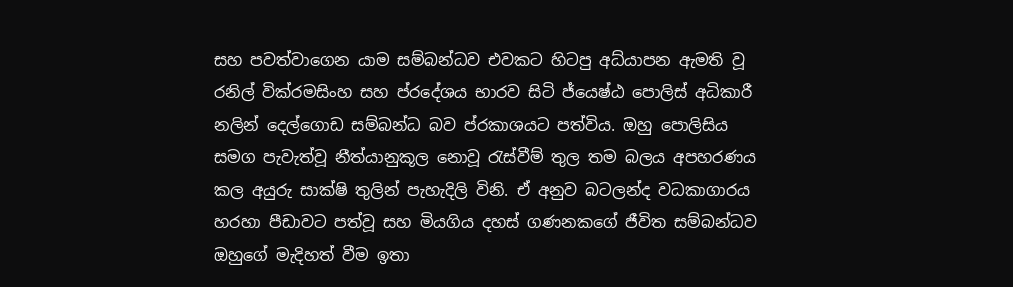සහ පවත්වාගෙන යාම සම්බන්ධව එවකට හිටපු අධ්යාපන ඇමති වූ රනිල් වික්රමසිංහ සහ ප්රදේශය භාරව සිටි ජ්යෙෂ්ඨ පොලිස් අධිකාරී නලින් දෙල්ගොඩ සම්බන්ධ බව ප්රකාශයට පත්විය. ඔහු පොලිසිය සමග පැවැත්වූ නීත්යානුකූල නොවූ රැස්වීම් තුල තම බලය අපහරණය කල අයුරු සාක්ෂි තුලින් පැහැදිලි විනි. ඒ අනුව බටලන්ද වධකාගාරය හරහා පීඩාවට පත්වූ සහ මියගිය දහස් ගණනකගේ ජීවිත සම්බන්ධව ඔහුගේ මැදිහත් වීම ඉතා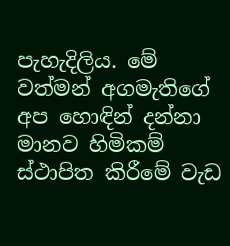පැහැදිලිය. මේ වත්මන් අගමැතිගේ අප හොඳින් දන්නා මානව හිමිකම් ස්ථාපිත කිරීමේ වැඩ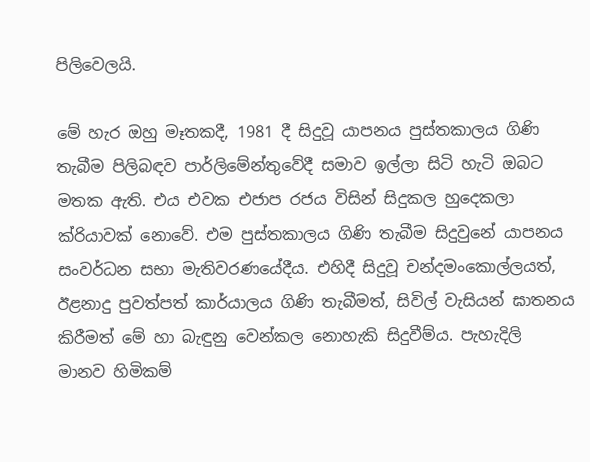පිලිවෙලයි.

මේ හැර ඔහු මෑතකදී, 1981 දී සිදුවූ යාපනය පුස්තකාලය ගිණි තැබීම පිලිබඳව පාර්ලිමේන්තුවේදී සමාව ඉල්ලා සිටි හැටි ඔබට මතක ඇති. එය එවක එජාප රජය විසින් සිදුකල හුදෙකලා ක්රියාවක් නොවේ. එම පුස්තකාලය ගිණි තැබීම සිදුවුනේ යාපනය සංවර්ධන සභා මැතිවරණයේදීය. එහිදී සිදුවූ චන්දමංකොල්ලයත්, ඊළනාදු පුවත්පත් කාර්යාලය ගිණි තැබීමත්, සිවිල් වැසියන් ඝාතනය කිරීමත් මේ හා බැඳුනු වෙන්කල නොහැකි සිදුවීම්ය. පැහැදිලි මානව හිමිකම්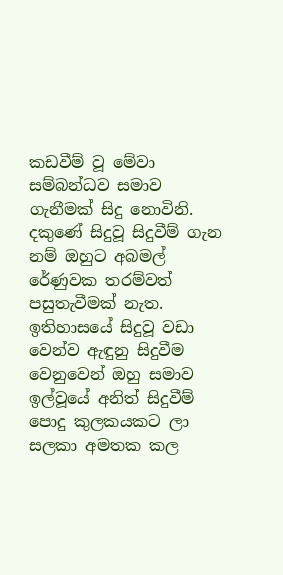කඩවීම් වූ මේවා සම්බන්ධව සමාව ගැනීමක් සිදු නොවිනි. දකුණේ සිදුවූ සිදුවීම් ගැන නම් ඔහුට අබමල් රේණුවක තරම්වත් පසුතැවීමක් නැත. ඉතිහාසයේ සිදුවූ වඩා වෙන්ව ඇඳුනු සිදුවීම වෙනුවෙන් ඔහු සමාව ඉල්වූයේ අනිත් සිදුවීම් පොදු කුලකයකට ලා සලකා අමතක කල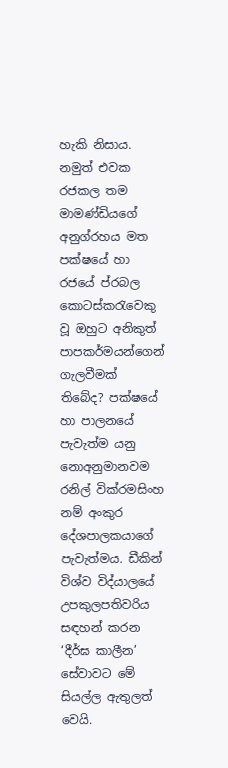හැකි නිසාය. නමුත් එවක රජකල තම මාමණ්ඩියගේ  අනුග්රහය මත පක්ෂයේ හා රජයේ ප්රබල කොටස්කරැවෙකු වූ ඔහුට අනිකුත් පාපකර්මයන්ගෙන් ගැලවීමක් තිබේද? පක්ෂයේ හා පාලනයේ පැවැත්ම යනු නොඅනුමානවම රනිල් වික්රමසිංහ නම් අංකුර දේශපාලකයාගේ පැවැත්මය. ඩීකින් විශ්ව විද්යාලයේ උපකුලපතිවරිය සඳහන් කරන ‘දීර්ඝ කාලීන’ සේවාවට මේ සියල්ල ඇතුලත් වෙයි.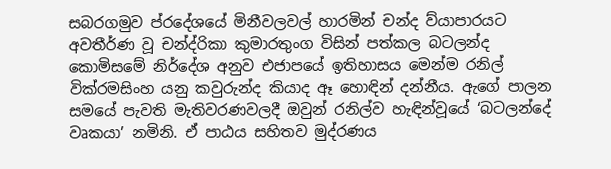සබරගමුව ප්රදේශයේ මිනීවලවල් හාරමින් චන්ද ව්යාපාරයට අවතීර්ණ වූ චන්ද්රිකා කුමාරතුංග විසින් පත්කල බටලන්ද කොමිසමේ නිර්දේශ අනුව එජාපයේ ඉතිහාසය මෙන්ම රනිල් වික්රමසිංහ යනු කවුරුන්ද කියාද ඈ හොඳින් දන්නීය. ඇගේ පාලන සමයේ පැවති මැතිවරණවලදී ඔවුන් රනිල්ව හැඳින්වූයේ ‘බටලන්දේ වෘකයා’ නමිනි. ඒ පාඨය සහිතව මුද්රණය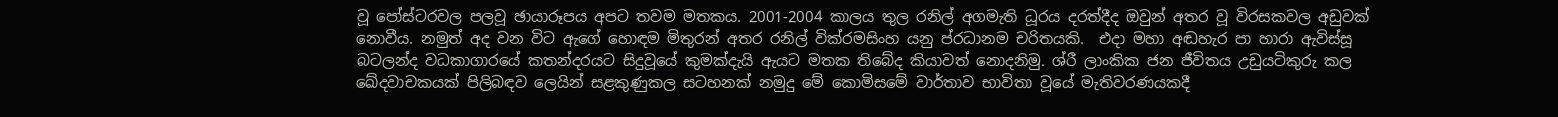වූ පෝස්ටරවල පලවූ ඡායාරූපය අපට තවම මතකය. 2001-2004 කාලය තුල රනිල් අගමැති ධූරය දරත්දීද ඔවුන් අතර වූ විරසකවල අඩුවක් නොවීය. නමුත් අද වන විට ඇගේ හොඳම මිතුරන් අතර රනිල් වික්රමසිංහ යනු ප්රධානම චරිතයකි.  එදා මහා අඬහැර පා හාරා ඇවිස්සූ බටලන්ද වධකාගාරයේ කතන්දරයට සිදුවූයේ කුමක්දැයි ඇයට මතක තිබේද කියාවත් නොදනිමු. ශ්රී ලාංකික ජන ජීවිතය උඩුයටිකුරු කල ඛේදවාචකයක් පිලිබඳව ලෙයින් සළකුණුකල සටහනක් නමුදු මේ කොමිසමේ වාර්තාව භාවිතා වූයේ මැතිවරණයකදී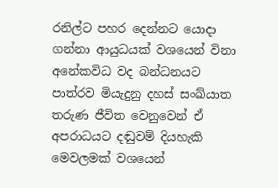රනිල්ට පහර දෙන්නට යොදා ගන්නා ආයුධයක් වශයෙන් විනා අනේකවිධ වද බන්ධනයට පාත්රව මියැදුනු දහස් සංඛ්යාත තරුණ ජීවිත වෙනුවෙන් ඒ අපරාධයට දඬුවම් දියහැකි මෙවලමක් වශයෙන්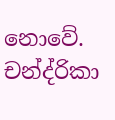නොවේ. චන්ද්රිකා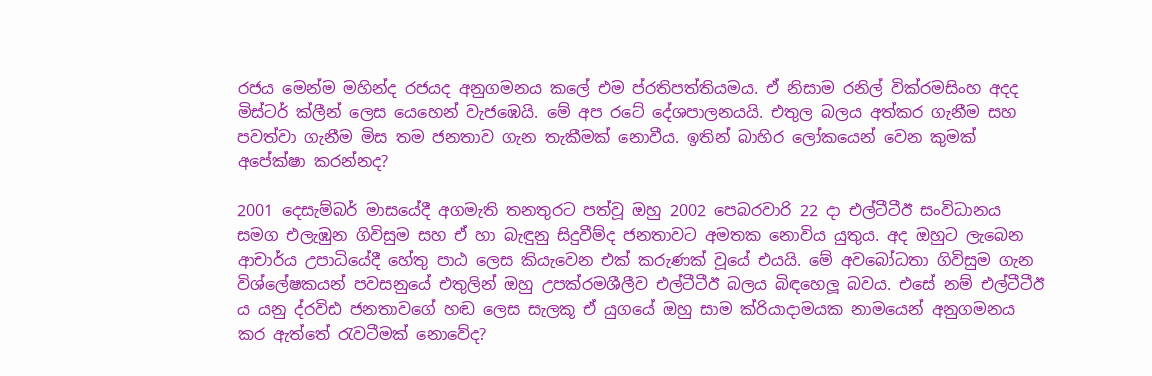රජය මෙන්ම මහින්ද රජයද අනුගමනය කලේ එම ප්රතිපත්තියමය. ඒ නිසාම රනිල් වික්රමසිංහ අදද මිස්ටර් ක්ලීන් ලෙස යෙහෙන් වැජඹෙයි. මේ අප රටේ දේශපාලනයයි. එතුල බලය අත්කර ගැනීම සහ පවත්වා ගැනීම මිස තම ජනතාව ගැන තැකීමක් නොවීය. ඉතින් බාහිර ලෝකයෙන් වෙන කුමක් අපේක්ෂා කරන්නද?

2001 දෙසැම්බර් මාසයේදී අගමැති තනතුරට පත්වූ ඔහු 2002 පෙබරවාරි 22 දා එල්ටීටීඊ සංවිධානය සමග එලැඹුන ගිවිසුම සහ ඒ හා බැඳුනු සිදුවීම්ද ජනතාවට අමතක නොවිය යුතුය. අද ඔහුට ලැබෙන ආචාර්ය උපාධියේදී හේතු පාඨ ලෙස කියැවෙන එක් කරුණක් වූයේ එයයි. මේ අවබෝධතා ගිවිසුම ගැන විශ්ලේෂකයන් පවසනුයේ එතුලින් ඔහු උපක්රමශීලීව එල්ටීටීඊ බලය බිඳහෙලූ බවය. එසේ නම් එල්ටීටීඊ ය යනු ද්රවිඪ ජනතාවගේ හඬ ලෙස සැලකූ ඒ යුගයේ ඔහු සාම ක්රියාදාමයක නාමයෙන් අනුගමනය කර ඇත්තේ රැවටීමක් නොවේද?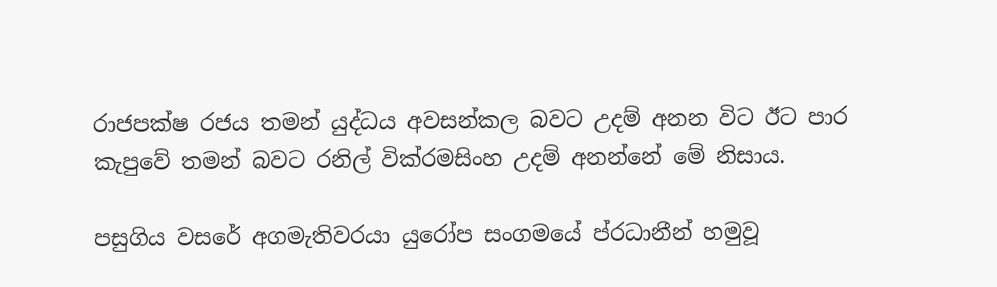රාජපක්ෂ රජය තමන් යුද්ධය අවසන්කල බවට උදම් අනන විට ඊට පාර කැපුවේ තමන් බවට රනිල් වික්රමසිංහ උදම් අනන්නේ මේ නිසාය.

පසුගිය වසරේ අගමැතිවරයා යුරෝප සංගමයේ ප්රධානීන් හමුවූ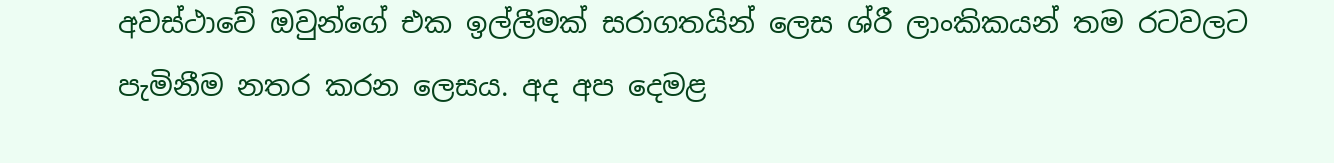අවස්ථාවේ ඔවුන්ගේ එක ඉල්ලීමක් සරාගතයින් ලෙස ශ්රී ලාංකිකයන් තම රටවලට පැමිනීම නතර කරන ලෙසය. අද අප දෙමළ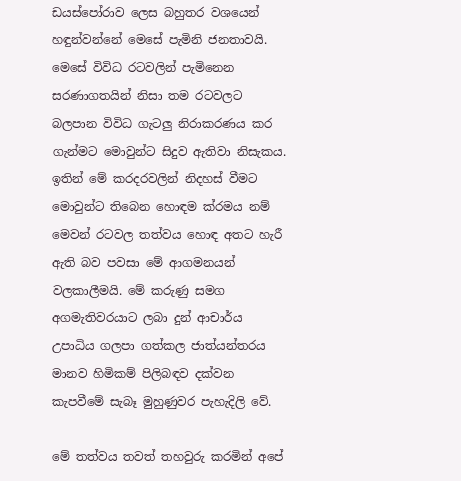ඩයස්පෝරාව ලෙස බහුතර වශයෙන් හඳුන්වන්නේ මෙසේ පැමිනි ජනතාවයි. මෙසේ විවිධ රටවලින් පැමිනෙන සරණාගතයින් නිසා තම රටවලට බලපාන විවිධ ගැටලු නිරාකරණය කර ගැන්මට මොවුන්ට සිදුව ඇතිවා නිසැකය. ඉතින් මේ කරදරවලින් නිදහස් වීමට මොවුන්ට තිබෙන හොඳම ක්රමය නම් මෙවන් රටවල තත්වය හොඳ අතට හැරී ඇති බව පවසා මේ ආගමනයන් වලකාලීමයි. මේ කරුණු සමග අගමැතිවරයාට ලබා දුන් ආචාර්ය උපාධිය ගලපා ගත්කල ජාත්යන්තරය මානව හිමිකම් පිලිබඳව දක්වන කැපවීමේ සැබෑ මුහුණුවර පැහැදිලි වේ.

මේ තත්වය තවත් තහවුරු කරමින් අපේ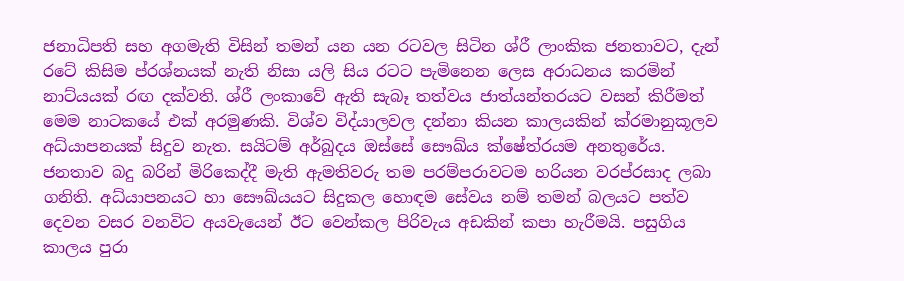ජනාධිපති සහ අගමැති විසින් තමන් යන යන රටවල සිටින ශ්රී ලාංකික ජනතාවට, දැන් රටේ කිසිම ප්රශ්නයක් නැති නිසා යලි සිය රටට පැමිනෙන ලෙස අරාධනය කරමින් නාට්යයක් රඟ දක්වති. ශ්රී ලංකාවේ ඇති සැබෑ තත්වය ජාත්යන්තරයට වසන් කිරීමත් මෙම නාටකයේ එක් අරමුණකි. විශ්ව විද්යාලවල දන්නා කියන කාලයකින් ක්රමානුකූලව අධ්යාපනයක් සිදුව නැත. සයිටම් අර්බුදය ඔස්සේ සෞඛ්ය ක්ෂේත්රයම අනතුරේය. ජනතාව බදු බරින් මිරිකෙද්දී මැති ඇමතිවරු තම පරම්පරාවටම හරියන වරප්රසාද ලබා ගනිති. අධ්යාපනයට හා සෞඛ්යයට සිදුකල හොඳම සේවය නම් තමන් බලයට පත්ව දෙවන වසර වනවිට අයවැයෙන් ඊට වෙන්කල පිරිවැය අඩකින් කපා හැරීමයි. පසුගිය කාලය පුරා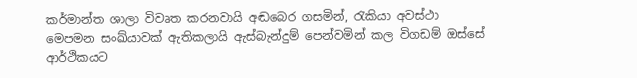කර්මාන්ත ශාලා විවෘත කරනවායි අඬබෙර ගසමින්, රැකියා අවස්ථා මෙපමන සංඛ්යාවක් ඇතිකලායි ඇස්බැන්දුම් පෙන්වමින් කල විගඩම් ඔස්සේ ආර්ථිකයට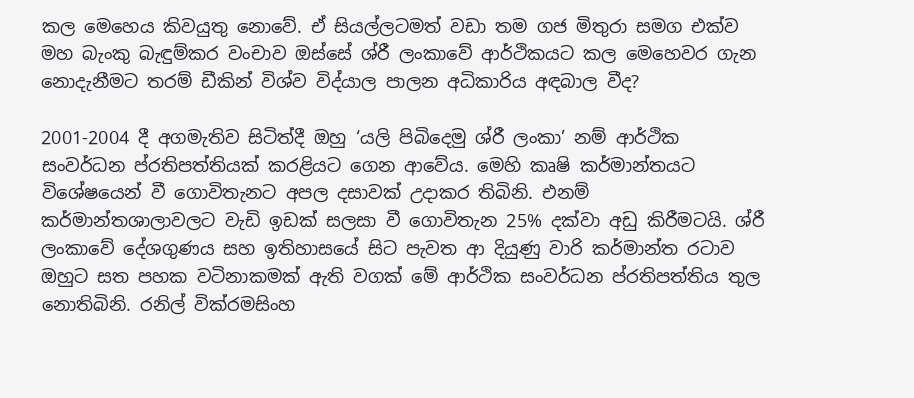කල මෙහෙය කිවයුතු නොවේ. ඒ සියල්ලටමත් වඩා තම ගජ මිතුරා සමග එක්ව මහ බැංකු බැඳුම්කර වංචාව ඔස්සේ ශ්රී ලංකාවේ ආර්ථිකයට කල මෙහෙවර ගැන නොදැනීමට තරම් ඩීකින් විශ්ව විද්යාල පාලන අධිකාරිය අඳබාල වීද?

2001-2004 දී අගමැතිව සිටිත්දී ඔහු ‘යලි පිබිදෙමු ශ්රී ලංකා’ නම් ආර්ථික සංවර්ධන ප්රතිපත්තියක් කරළියට ගෙන ආවේය. මෙහි කෘෂි කර්මාන්තයට විශේෂයෙන් වී ගොවිතැනට අපල දසාවක් උදාකර තිබිනි. එනම් කර්මාන්තශාලාවලට වැඩි ඉඩක් සලසා වී ගොවිතැන 25% දක්වා අඩු කිරීමටයි. ශ්රී ලංකාවේ දේශගුණය සහ ඉතිහාසයේ සිට පැවත ආ දියුණු වාරි කර්මාන්ත රටාව ඔහුට සත පහක වටිනාකමක් ඇති වගක් මේ ආර්ථික සංවර්ධන ප්රතිපත්තිය තුල නොතිබිනි. රනිල් වික්රමසිංහ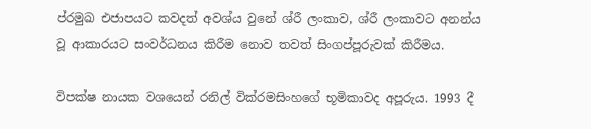ප්රමුඛ එජාපයට කවදත් අවශ්ය වුනේ ශ්රී ලංකාව, ශ්රී ලංකාවට අනන්ය වූ ආකාරයට සංවර්ධනය කිරීම නොව තවත් සිංගප්පූරුවක් කිරීමය.

විපක්ෂ නායක වශයෙන් රනිල් වික්රමසිංහගේ භූමිකාවද අපූරුය. 1993 දී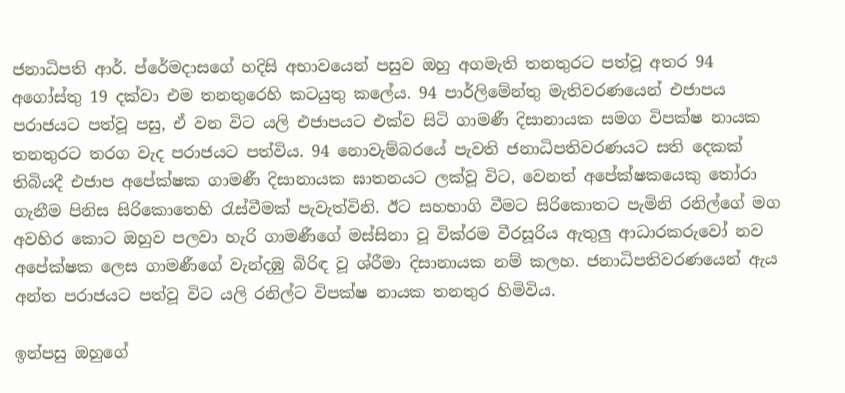ජනාධිපති ආර්. ප්රේමදාසගේ හදිසි අභාවයෙන් පසුව ඔහු අගමැති තනතුරට පත්වූ අතර 94 අගෝස්තු 19 දක්වා එම තනතුරෙහි කටයුතු කලේය. 94 පාර්ලිමේන්තු මැතිවරණයෙන් එජාපය පරාජයට පත්වූ පසු, ඒ වන විට යලි එජාපයට එක්ව සිටි ගාමණී දිසානායක සමග විපක්ෂ නායක තනතුරට තරග වැද පරාජයට පත්විය. 94 නොවැම්බරයේ පැවති ජනාධිපතිවරණයට සති දෙකක් තිබියදී එජාප අපේක්ෂක ගාමණී දිසානායක ඝාතනයට ලක්වූ විට, වෙනත් අපේක්ෂකයෙකු තෝරා ගැනීම පිනිස සිරිකොතෙහි රැස්වීමක් පැවැත්විනි. ඊට සහභාගි වීමට සිරිකොතට පැමිනි රනිල්ගේ මග අවහිර කොට ඔහුව පලවා හැරි ගාමණීගේ මස්සිනා වූ වික්රම වීරසූරිය ඇතුලු ආධාරකරුවෝ නව අපේක්ෂක ලෙස ගාමණීගේ වැන්දඹු බිරිඳ වූ ශ්රීමා දිසානායක නම් කලහ. ජනාධිපතිවරණයෙන් ඇය අන්ත පරාජයට පත්වූ විට යලි රනිල්ට විපක්ෂ නායක තනතුර හිමිවිය.

ඉන්පසු ඔහුගේ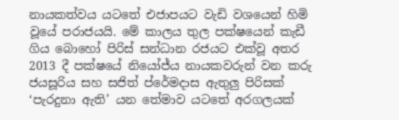නායකත්වය යටතේ එජාපයට වැඩි වශයෙන් හිමි වූයේ පරාජයයි. මේ කාලය තුල පක්ෂයෙන් කැඩී ගිය බොහෝ පිරිස් සන්ධාන රජයට එක්වූ අතර 2013 දී පක්ෂයේ නියෝජ්ය නායකවරුන් වන කරු ජයසූරිය සහ සජිත් ප්රේමදාස ඇතුලු පිරිසක් ‘පැරදුනා ඇති’ යන තේමාව යටතේ අරගලයක්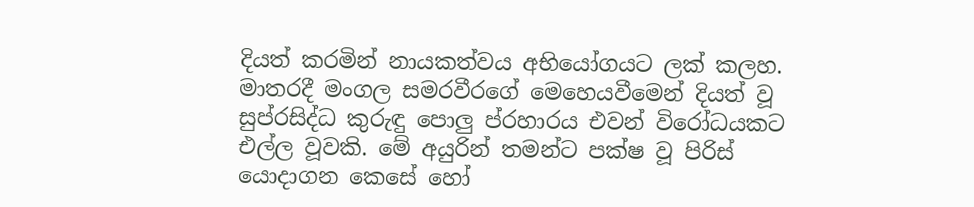දියත් කරමින් නායකත්වය අභියෝගයට ලක් කලහ.  මාතරදී මංගල සමරවීරගේ මෙහෙයවීමෙන් දියත් වූ සුප්රසිද්ධ කුරුඳු පොලු ප්රහාරය එවන් විරෝධයකට එල්ල වූවකි. මේ අයුරින් තමන්ට පක්ෂ වූ පිරිස් යොදාගන කෙසේ හෝ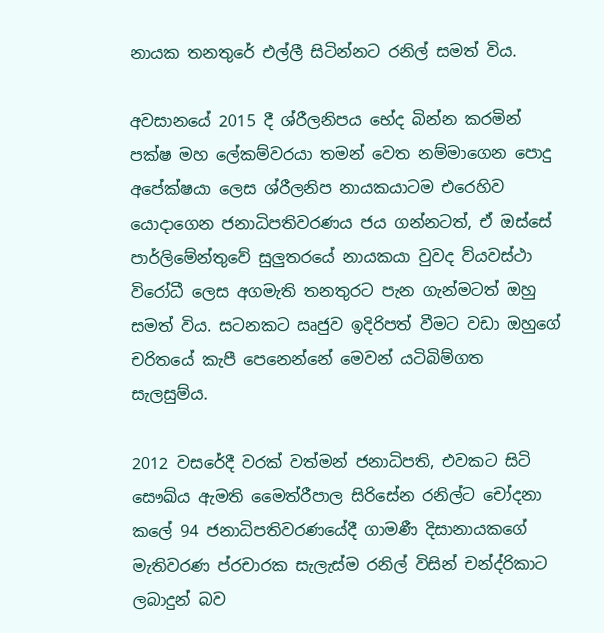නායක තනතුරේ එල්ලී සිටින්නට රනිල් සමත් විය.

අවසානයේ 2015 දී ශ්රීලනිපය භේද බින්න කරමින් පක්ෂ මහ ලේකම්වරයා තමන් වෙත නම්මාගෙන පොදු අපේක්ෂයා ලෙස ශ්රීලනිප නායකයාටම එරෙහිව යොදාගෙන ජනාධිපතිවරණය ජය ගන්නටත්, ඒ ඔස්සේ පාර්ලිමේන්තුවේ සුලුතරයේ නායකයා වුවද ව්යවස්ථා විරෝධී ලෙස අගමැති තනතුරට පැන ගැන්මටත් ඔහු සමත් විය. සටනකට ඍජුව ඉදිරිපත් වීමට වඩා ඔහුගේ චරිතයේ කැපී පෙනෙන්නේ මෙවන් යටිබිම්ගත සැලසුම්ය.

2012 වසරේදී වරක් වත්මන් ජනාධිපති, එවකට සිටි සෞඛ්ය ඇමති මෛත්රීපාල සිරිසේන රනිල්ට චෝදනා කලේ 94 ජනාධිපතිවරණයේදී ගාමණී දිසානායකගේ මැතිවරණ ප්රචාරක සැලැස්ම රනිල් විසින් චන්ද්රිකාට ලබාදුන් බව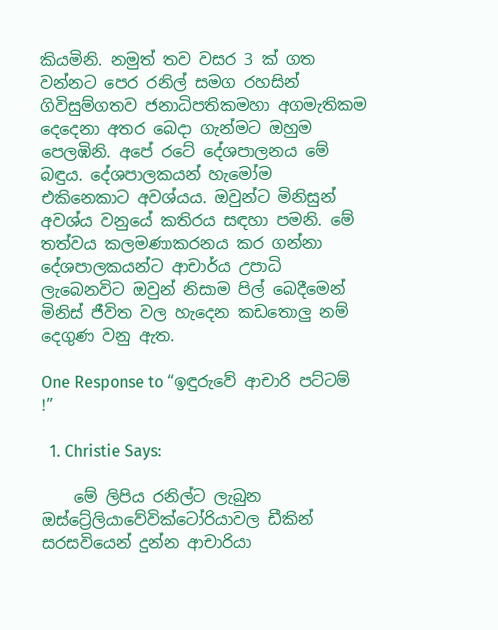කියමිනි. නමුත් තව වසර 3 ක් ගත වන්නට පෙර රනිල් සමග රහසින් ගිවිසුම්ගතව ජනාධිපතිකමහා අගමැතිකම දෙදෙනා අතර බෙදා ගැන්මට ඔහුම පෙලඹිනි. අපේ රටේ දේශපාලනය මේ බඳුය. දේශපාලකයන් හැමෝම එකිනෙකාට අවශ්යය. ඔවුන්ට මිනිසුන් අවශ්ය වනුයේ කතිරය සඳහා පමනි. මේ තත්වය කලමණාකරනය කර ගන්නා දේශපාලකයන්ට ආචාර්ය උපාධි ලැබෙනවිට ඔවුන් නිසාම පිල් බෙදීමෙන් මිනිස් ජීවිත වල හැදෙන කඩතොලු නම් දෙගුණ වනු ඇත.

One Response to “ඉඳුරුවේ ආචාරි පට්ටම් !”

  1. Christie Says:

    මේ ලිපිය රනිල්ට ලැබුන ඔස්ට්‍රේලියාවේවික්ටෝරියාවල ඩීකින් සරසවියෙන් දුන්න ආචාරියා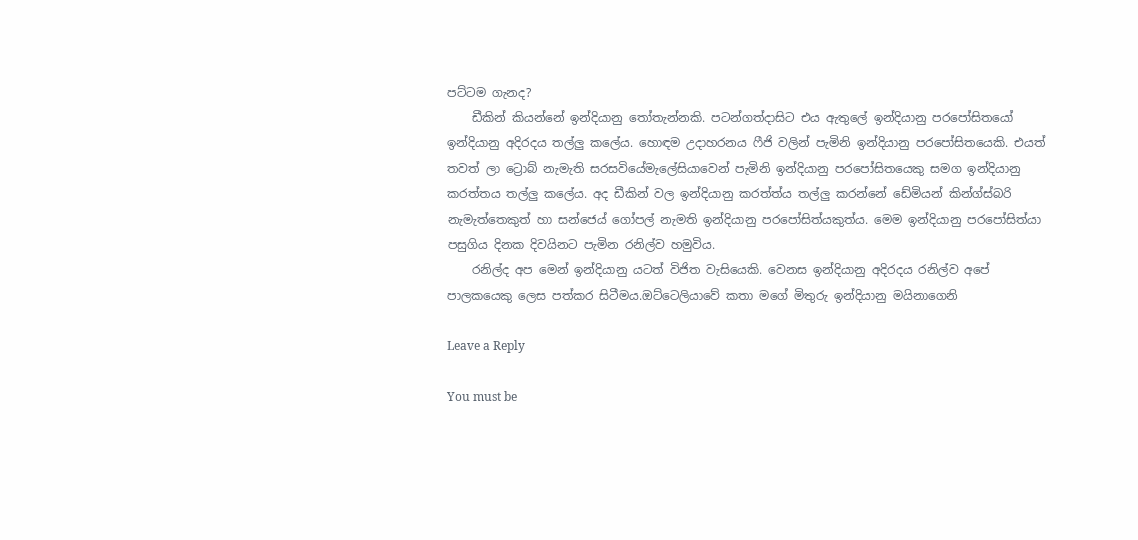පට්ටම ගැනද?
    ඩීකින් කියන්නේ ඉන්දියානු තෝතැන්නකි. පටන්ගත්දාසිට එය ඇතුලේ ඉන්දියානු පරපෝසිතයෝ ඉන්දියානු අදිරදය තල්ලු කලේය. හොඳම උදාහරනය ෆීජි වලින් පැමිනි ඉන්දියානු පරපෝසිතයෙකි. එයත් තවත් ලා ට්‍රොබ් නැමැති සරසවියේමැලේසියාවෙන් පැමිනි ඉන්දියානු පරපෝසිතයෙකු සමග ඉන්දියානු කරත්තය තල්ලු කලේය. අද ඩීකින් වල ඉන්දියානු කරත්ත්ය තල්ලු කරන්නේ ඩේමියන් කින්ග්ස්බරි නැමැත්තෙකුත් හා සන්ජෙය් ගෝපල් නැමති ඉන්දියානු පරපෝසිත්යකුත්ය. මෙම ඉන්දියානු පරපෝසිත්යා පසුගිය දිනක දිවයිනට පැමින රනිල්ව හමුවිය.
    රනිල්ද අප මෙන් ඉන්දියානු යටත් විජිත වැසියෙකි. වෙනස ඉන්දියානු අදිරදය රනිල්ව අපේ පාලකයෙකු ලෙස පත්කර සිටීමය.ඔට්ටෙලියාවේ කතා මගේ මිතුරු ඉන්දියානු මයිනාගෙනි

Leave a Reply

You must be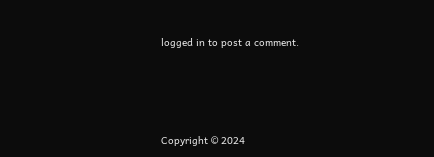logged in to post a comment.






Copyright © 2024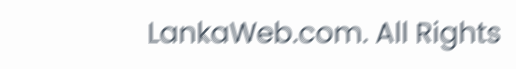LankaWeb.com. All Rights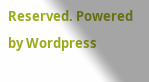Reserved. Powered by Wordpress